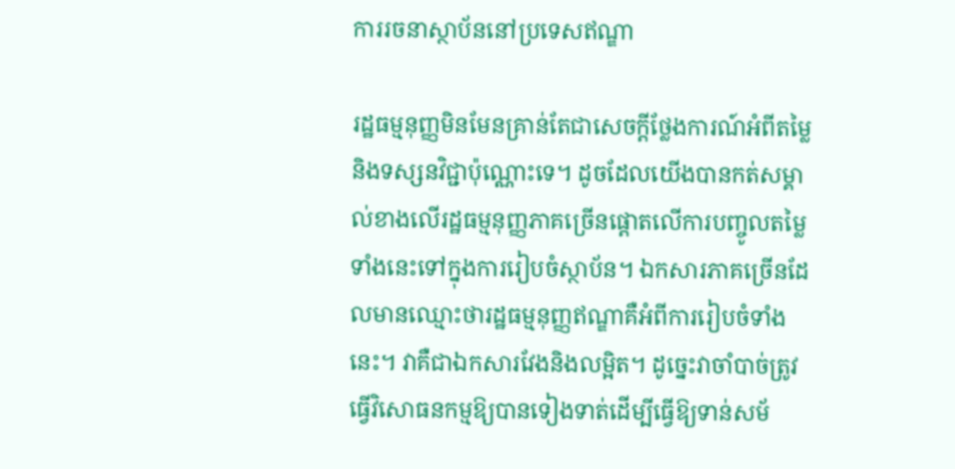ការរចនាស្ថាប័ននៅប្រទេសឥណ្ឌា

រដ្ឋធម្មនុញ្ញមិនមែនគ្រាន់តែជាសេចក្តីថ្លែងការណ៍អំពីតម្លៃនិងទស្សនវិជ្ជាប៉ុណ្ណោះទេ។ ដូចដែលយើងបានកត់សម្គាល់ខាងលើរដ្ឋធម្មនុញ្ញភាគច្រើនផ្តោតលើការបញ្ចូលតម្លៃទាំងនេះទៅក្នុងការរៀបចំស្ថាប័ន។ ឯកសារភាគច្រើនដែលមានឈ្មោះថារដ្ឋធម្មនុញ្ញឥណ្ឌាគឺអំពីការរៀបចំទាំងនេះ។ វាគឺជាឯកសារវែងនិងលម្អិត។ ដូច្នេះវាចាំបាច់ត្រូវធ្វើវិសោធនកម្មឱ្យបានទៀងទាត់ដើម្បីធ្វើឱ្យទាន់សម័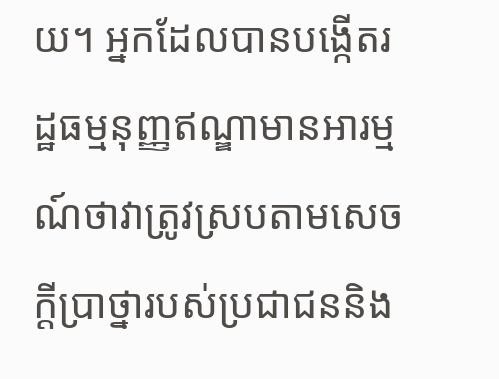យ។ អ្នកដែលបានបង្កើតរដ្ឋធម្មនុញ្ញឥណ្ឌាមានអារម្មណ៍ថាវាត្រូវស្របតាមសេចក្តីប្រាថ្នារបស់ប្រជាជននិង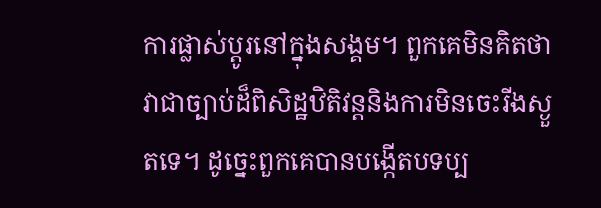ការផ្លាស់ប្តូរនៅក្នុងសង្គម។ ពួកគេមិនគិតថាវាជាច្បាប់ដ៏ពិសិដ្ឋឋិតិវន្តនិងការមិនចេះរីងស្ងួតទេ។ ដូច្នេះពួកគេបានបង្កើតបទប្ប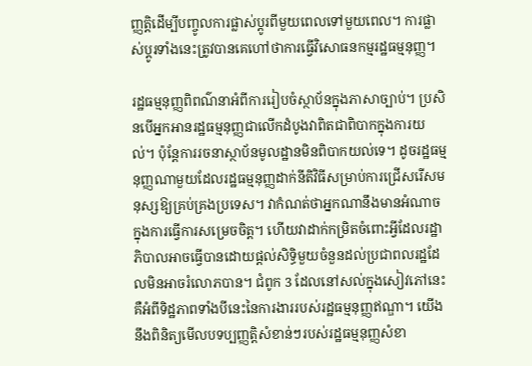ញ្ញត្តិដើម្បីបញ្ចូលការផ្លាស់ប្តូរពីមួយពេលទៅមួយពេល។ ការផ្លាស់ប្តូរទាំងនេះត្រូវបានគេហៅថាការធ្វើវិសោធនកម្មរដ្ឋធម្មនុញ្ញ។

រដ្ឋធម្មនុញ្ញពិពណ៌នាអំពីការរៀបចំស្ថាប័នក្នុងភាសាច្បាប់។ ប្រសិនបើអ្នកអានរដ្ឋធម្មនុញ្ញជាលើកដំបូងវាពិតជាពិបាកក្នុងការយល់។ ប៉ុន្តែការរចនាស្ថាប័នមូលដ្ឋានមិនពិបាកយល់ទេ។ ដូចរដ្ឋធម្មនុញ្ញណាមួយដែលរដ្ឋធម្មនុញ្ញដាក់នីតិវិធីសម្រាប់ការជ្រើសរើសមនុស្សឱ្យគ្រប់គ្រងប្រទេស។ វាកំណត់ថាអ្នកណានឹងមានអំណាចក្នុងការធ្វើការសម្រេចចិត្ត។ ហើយវាដាក់កម្រិតចំពោះអ្វីដែលរដ្ឋាភិបាលអាចធ្វើបានដោយផ្តល់សិទ្ធិមួយចំនួនដល់ប្រជាពលរដ្ឋដែលមិនអាចរំលោភបាន។ ជំពូក 3 ដែលនៅសល់ក្នុងសៀវភៅនេះគឺអំពីទិដ្ឋភាពទាំងបីនេះនៃការងាររបស់រដ្ឋធម្មនុញ្ញឥណ្ឌា។ យើងនឹងពិនិត្យមើលបទប្បញ្ញត្តិសំខាន់ៗរបស់រដ្ឋធម្មនុញ្ញសំខា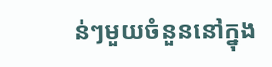ន់ៗមួយចំនួននៅក្នុង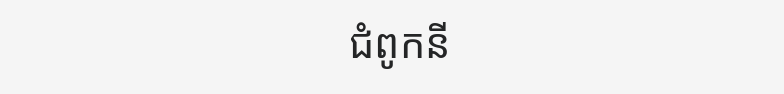ជំពូកនី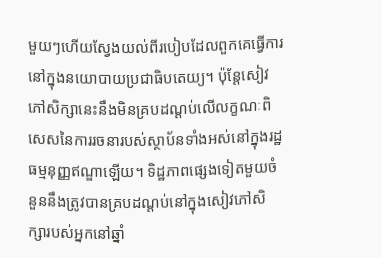មួយៗហើយស្វែងយល់ពីរបៀបដែលពួកគេធ្វើការនៅក្នុងនយោបាយប្រជាធិបតេយ្យ។ ប៉ុន្តែសៀវភៅសិក្សានេះនឹងមិនគ្របដណ្តប់លើលក្ខណៈពិសេសនៃការរចនារបស់ស្ថាប័នទាំងអស់នៅក្នុងរដ្ឋធម្មនុញ្ញឥណ្ឌាឡើយ។ ទិដ្ឋភាពផ្សេងទៀតមួយចំនួននឹងត្រូវបានគ្របដណ្តប់នៅក្នុងសៀវភៅសិក្សារបស់អ្នកនៅឆ្នាំ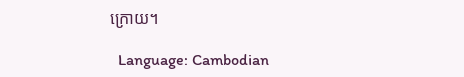ក្រោយ។

  Language: Cambodian